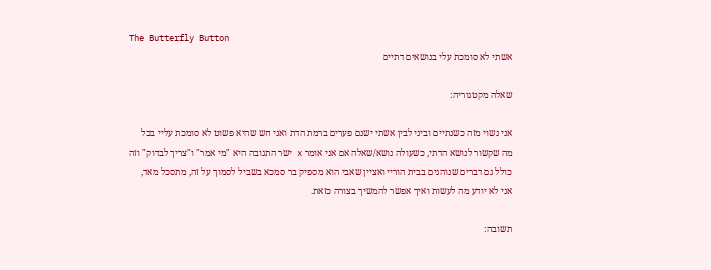The Butterfly Button
אשתי לא סומכת עלי בנושאים דתיים

שאלה מקטגוריה:

אני נשוי מזה כשנתיים וביני לבין אשתי ישנם פערים ברמת הדת ואני חש שהיא פשוט לא סומכת עליי בכל מה שקשור לנושא הדתי, כשעולה נושא/שאלה אם אני אומר x ישר התגובה היא "מי אמר" ו"צריך לבדוק" וזה כולל גם דברים שנוהגים בבית הוריי ואציין שאבי הוא מספיק בר סמכא בשביל לסמוך על זה, מתסכל מאד, אני לא יודע מה לעשות ואיך אפשר להמשיך בצורה כזאת.

תשובה: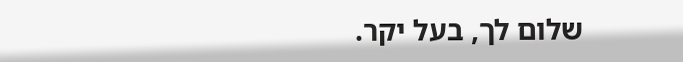שלום לך, בעל יקר.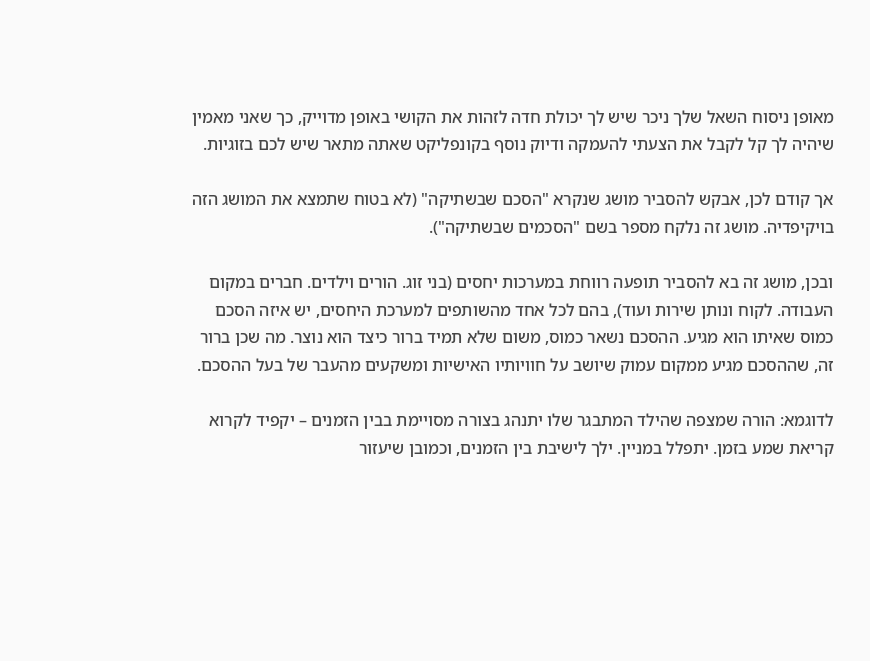מאופן ניסוח השאל שלך ניכר שיש לך יכולת חדה לזהות את הקושי באופן מדוייק, כך שאני מאמין שיהיה לך קל לקבל את הצעתי להעמקה ודיוק נוסף בקונפליקט שאתה מתאר שיש לכם בזוגיות.

אך קודם לכן, אבקש להסביר מושג שנקרא "הסכם שבשתיקה" (לא בטוח שתמצא את המושג הזה בויקיפדיה. מושג זה נלקח מספר בשם "הסכמים שבשתיקה").

ובכן, מושג זה בא להסביר תופעה רווחת במערכות יחסים (בני זוג. הורים וילדים. חברים במקום העבודה. לקוח ונותן שירות ועוד), בהם לכל אחד מהשותפים למערכת היחסים, יש איזה הסכם כמוס שאיתו הוא מגיע. ההסכם נשאר כמוס, משום שלא תמיד ברור כיצד הוא נוצר. מה שכן ברור זה, שההסכם מגיע ממקום עמוק שיושב על חוויותיו האישיות ומשקעים מהעבר של בעל ההסכם.

לדוגמא: הורה שמצפה שהילד המתבגר שלו יתנהג בצורה מסויימת בבין הזמנים – יקפיד לקרוא קריאת שמע בזמן. יתפלל במניין. ילך לישיבת בין הזמנים, וכמובן שיעזור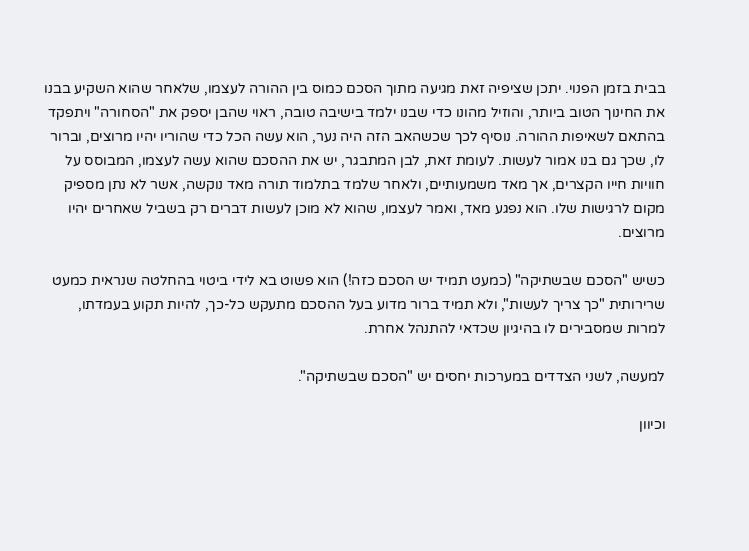בבית בזמן הפנוי. יתכן שציפיה זאת מגיעה מתוך הסכם כמוס בין ההורה לעצמו, שלאחר שהוא השקיע בבנו את החינוך הטוב ביותר, והוזיל מהונו כדי שבנו ילמד בישיבה טובה, ראוי שהבן יספק את "הסחורה" ויתפקד בהתאם לשאיפות ההורה. נוסיף לכך שכשהאב הזה היה נער, הוא עשה הכל כדי שהוריו יהיו מרוצים, וברור לו, שכך גם בנו אמור לעשות. לעומת זאת, לבן המתבגר, יש את ההסכם שהוא עשה לעצמו, המבוסס על חוויות חייו הקצרים, אך מאד משמעותיים, ולאחר שלמד בתלמוד תורה מאד נוקשה, אשר לא נתן מספיק מקום לרגישות שלו. הוא נפגע מאד, ואמר לעצמו, שהוא לא מוכן לעשות דברים רק בשביל שאחרים יהיו מרוצים.

כשיש "הסכם שבשתיקה" (כמעט תמיד יש הסכם כזה!) הוא פשוט בא לידי ביטוי בהחלטה שנראית כמעט שרירותית "כך צריך לעשות", ולא תמיד ברור מדוע בעל ההסכם מתעקש כל-כך, להיות תקוע בעמדתו, למרות שמסבירים לו בהיגיון שכדאי להתנהל אחרת.

למעשה, לשני הצדדים במערכות יחסים יש "הסכם שבשתיקה".

וכיוון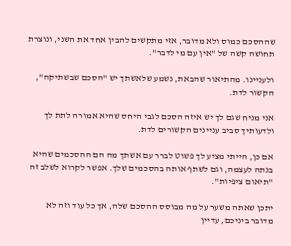שההסכם כמוס ולא מדובר, אזי מתקשים להבין אחד את השני, ונוצרת תחושה קשה של "אין עם מי לדבר".

ולעניינו. מהתיאור שהבאת, נשמע שלאשתך יש "הסכם שבשתיקה", הקשור לדת.

אני מניח שגם לך יש איזה הסכם לגבי היחס שהיא אמורה לתת לך ולדעותיך סביב עניינים הקשורים לדת.

אם כן, הייתי מציע לך פשוט לברר עם אשתך מה הם ההסכמים שהיא בנתה לעצמה, וגם לשתף אותה בהסכמים שלך. אפשר לקרוא לשלב זה "תיאום ציפיות".

יתכן שאתה משער על מה מבוסס ההסכם שלה, אך כל עוד וזה לא מדובר ביניכם, עדיין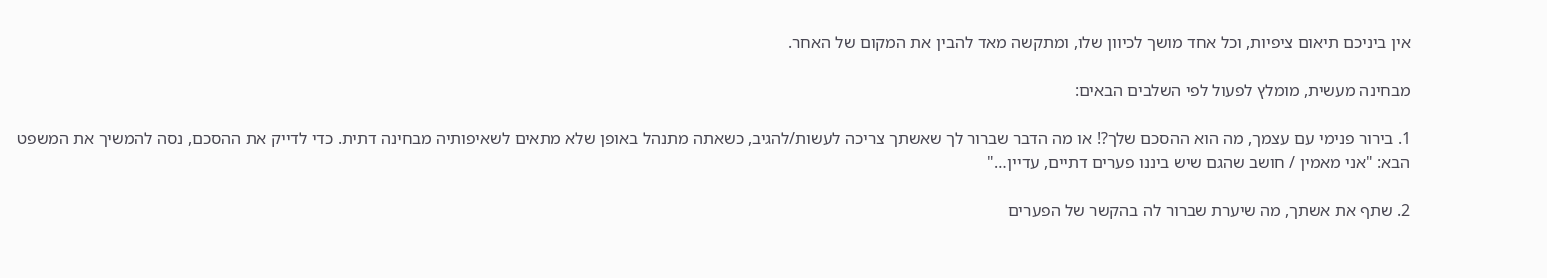אין ביניכם תיאום ציפיות, וכל אחד מושך לכיוון שלו, ומתקשה מאד להבין את המקום של האחר.

מבחינה מעשית, מומלץ לפעול לפי השלבים הבאים:

1. בירור פנימי עם עצמך, מה הוא ההסכם שלך?! או מה הדבר שברור לך שאשתך צריכה לעשות/להגיב, כשאתה מתנהל באופן שלא מתאים לשאיפותיה מבחינה דתית. כדי לדייק את ההסכם, נסה להמשיך את המשפט הבא: "אני מאמין / חושב שהגם שיש ביננו פערים דתיים, עדיין…"

2. שתף את אשתך, מה שיערת שברור לה בהקשר של הפערים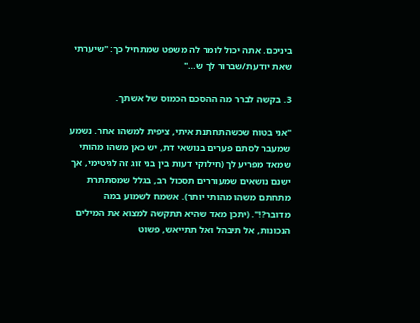ביניכם. אתה יכול לומר לה משפט שמתחיל כך: "שיערתי שאת יודעת/שברור לך ש…"

3. בקשה לברר מה ההסכם הכמוס של אשתך.

"אני בטוח שכשהתחתנת איתי, ציפית למשהו אחר. נשמע שמעבר לסתם פערים בנושאי דת, יש כאן משהו מהותי שמאד מפריע לך (חילוקי דעות בין בני זוג זה לגיטימי, אך ישנם נושאים שמעוררים תסכול רב, בגלל שמסתתרת מתחתם משהו מהותי יותר). אשמח לשמוע במה מדובר?!". (יתכן מאד שהיא תתקשה למצוא את המילים הנכונות, אל תיבהל ואל תתייאש, פשוט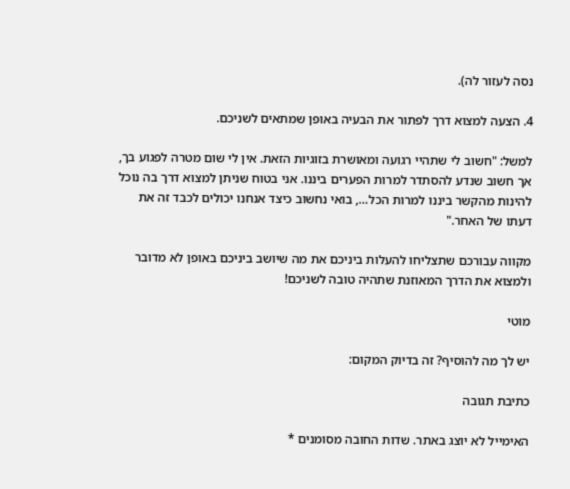נסה לעזור לה).

4. הצעה למצוא דרך לפתור את הבעיה באופן שמתאים לשניכם.

למשל: "חשוב לי שתהיי רגועה ומאושרת בזוגיות הזאת. אין לי שום מטרה לפגוע בך, אך חשוב שנדע להסתדר למרות הפערים ביננו. אני בטוח שניתן למצוא דרך בה נוכל להינות מהקשר ביננו למרות הכל…, בואי נחשוב כיצד אנחנו יכולים לכבד זה את דעתו של האחר."

מקווה עבורכם שתצליחו להעלות ביניכם את מה שיושב ביניכם באופן לא מדובר ולמצוא את הדרך המאוזנת שתהיה טובה לשניכם!

מוטי

יש לך מה להוסיף? זה בדיוק המקום:

כתיבת תגובה

האימייל לא יוצג באתר. שדות החובה מסומנים *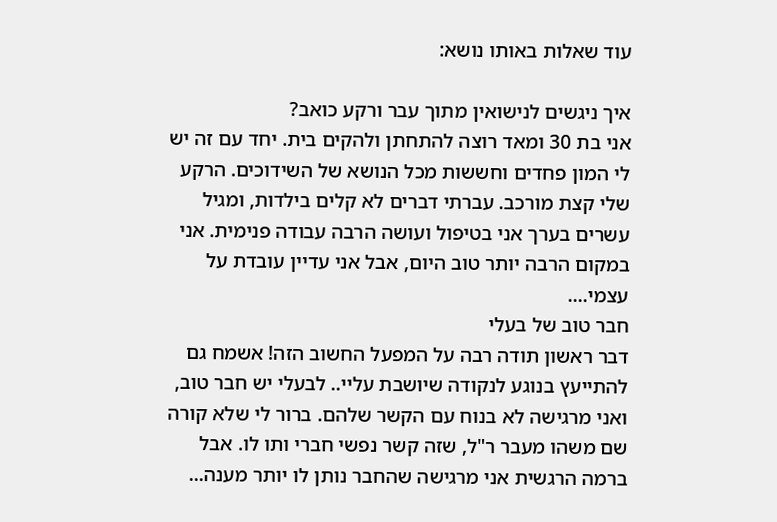עוד שאלות באותו נושא:

איך ניגשים לנישואין מתוך עבר ורקע כואב?
אני בת 30 ומאד רוצה להתחתן ולהקים בית. יחד עם זה יש לי המון פחדים וחששות מכל הנושא של השידוכים. הרקע שלי קצת מורכב. עברתי דברים לא קלים בילדות, ומגיל עשרים בערך אני בטיפול ועושה הרבה עבודה פנימית. אני במקום הרבה יותר טוב היום, אבל אני עדיין עובדת על עצמי....
חבר טוב של בעלי
דבר ראשון תודה רבה על המפעל החשוב הזה! אשמח גם להתייעץ בנוגע לנקודה שיושבת עליי.. לבעלי יש חבר טוב, ואני מרגישה לא בנוח עם הקשר שלהם. ברור לי שלא קורה שם משהו מעבר ר"ל, שזה קשר נפשי חברי ותו לו. אבל ברמה הרגשית אני מרגישה שהחבר נותן לו יותר מענה...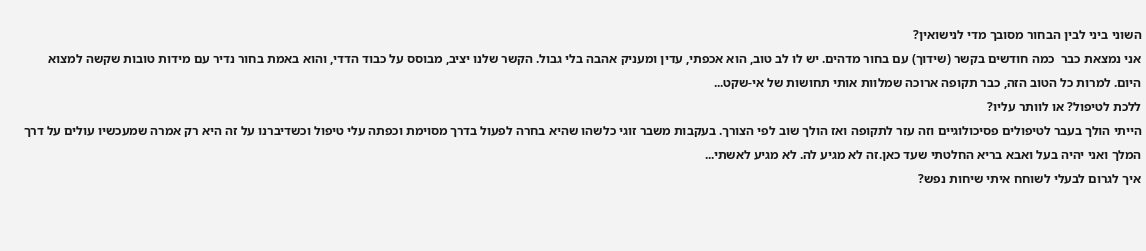השוני ביני לבין הבחור מסובך מדי לנישואין?
אני נמצאת כבר  כמה חודשים בקשר (שידוך) עם בחור מדהים. יש לו לב טוב, הוא אכפתי, עדין ומעניק אהבה בלי גבול. הקשר שלנו יציב, מבוסס על כבוד הדדי, והוא באמת בחור נדיר עם מידות טובות שקשה למצוא היום. למרות כל הטוב הזה, כבר תקופה ארוכה שמלוות אותי תחושות של אי-שקט...
ללכת לטיפול? או לוותר עליו?
הייתי הולך בעבר לטיפולים פסיכולוגיים וזה עזר לתקופה ואז הולך שוב לפי הצורך. בעקבות משבר זוגי כלשהו שהיא בחרה לפעול בדרך מסוימת וכפתה עלי טיפול וכשדיברנו על זה היא רק אמרה שמעכשיו עולים על דרך המלך ואני יהיה בעל ואבא בריא החלטתי שעד כאן.זה לא מגיע לה. לא מגיע לאשתי...
איך לגרום לבעלי לשוחח איתי שיחות נפש?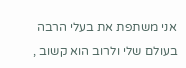אני משתפת את בעלי הרבה בעולם שלי ולרוב הוא קשוב ,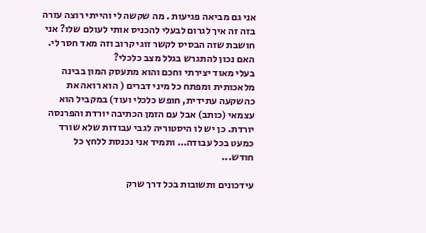אני גם מביאה פגיעות . מה שקשה לי והייתי רוצה עזרה בזה זה איך לגרום לבעלי להכניס אותי לעולם שלו? אני חושבת שזה הבסיס לקשר זוגי קרוב וזה מאד חסר לי.
האם נכון להתגרש בגלל מצב כלכלי?
בעלי מאוד יצירתי וחכם והוא מתעסק המון בבינה מלאכותית ומפתח כל מיני דברים ( הוא רואה את כהשקעה עתידית, חופש כלכלי ועוד) במקביל הוא עצמאי (כותב) אבל עם הזמן הכתיבה יורדת והפרנסה יורדת. כן יש לו היסטוריה לגבי עבודות שלא שורד כמעט בכל עבודה… ותמיד אני נכנסת ללחץ כל חודש...

עידכונים ותשובות בכל דרך שרק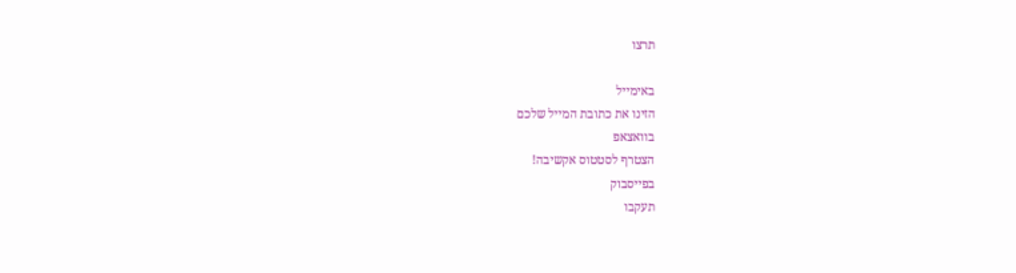תרצו

באימייל
הזינו את כתובת המייל שלכם
בוואצאפ
הצטרף לסטטוס אקשיבה!
בפייסבוק
תעקבו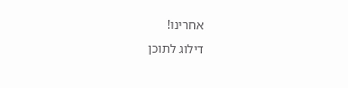אחרינו!
דילוג לתוכן